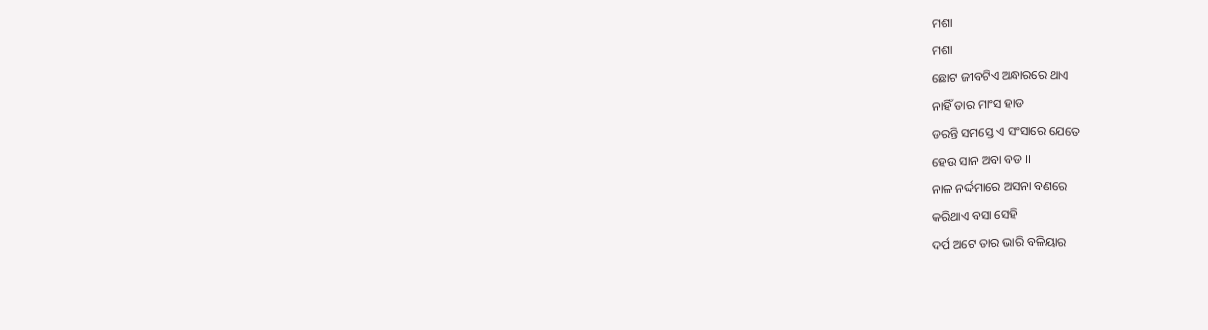ମଶା
ମଶା
ଛୋଟ ଜୀବଟିଏ ଅନ୍ଧାରରେ ଥାଏ
ନାହିଁ ତାର ମାଂସ ହାଡ
ଡରନ୍ତି ସମସ୍ତେ ଏ ସଂସାରେ ଯେତେ
ହେଉ ସାନ ଅବା ବଡ ।।
ନାଳ ନର୍ଦ୍ଦମାରେ ଅସନା ବଣରେ
କରିଥାଏ ବସା ସେହି
ଦର୍ପ ଅଟେ ତାର ଭାରି ବଳିୟାର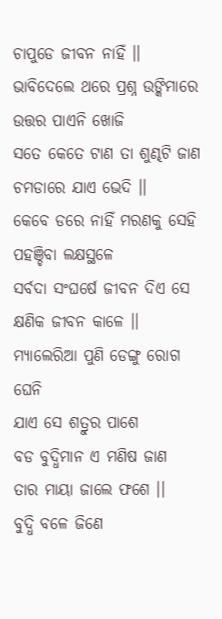ଚାପୁଡେ ଜୀବନ ନାହିଁ ।।
ଭାବିଦେଲେ ଥରେ ପ୍ରଶ୍ନ ଉଙ୍କିମାରେ
ଉତ୍ତର ପାଏନି ଖୋଜି
ସତେ କେତେ ଟାଣ ତା ଶୁଣ୍ଢଟି ଜାଣ
ଚମଡାରେ ଯାଏ ଭେଦି ।।
କେବେ ଡରେ ନାହିଁ ମରଣକୁ ସେହି
ପହଞ୍ଚିବା ଲକ୍ଷସ୍ଥଳେ
ସର୍ବଦା ସଂଘର୍ଷେ ଜୀବନ ଦିଏ ସେ
କ୍ଷଣିକ ଜୀବନ କାଳେ ।।
ମ୍ୟାଲେରିଆ ପୁଣି ଡେଙ୍ଗୁ ରୋଗ ଘେନି
ଯାଏ ସେ ଶତ୍ରୁର ପାଶେ
ବଡ ବୁଦ୍ଧିମାନ ଏ ମଣିଷ ଜାଣ
ତାର ମାୟା ଜାଲେ ଫଶେ ।।
ବୁଦ୍ଧି ବଳେ ଜିଣେ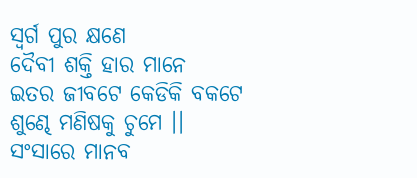ସ୍ବର୍ଗ ପୁର କ୍ଷଣେ
ଦୈବୀ ଶକ୍ତି ହାର ମାନେ
ଇତର ଜୀବଟେ କେଡିକି ବକଟେ
ଶୁଣ୍ଢେ ମଣିଷକୁ ଚୁମେ ।।
ସଂସାରେ ମାନବ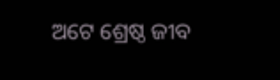ଅଟେ ଶ୍ରେଷ୍ଠ ଜୀବ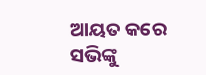ଆୟତ କରେ ସଭିଙ୍କୁ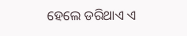ହେଲେ ଡରିଥାଏ ଏ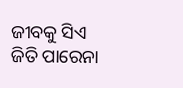ଜୀବକୁ ସିଏ
ଜିତି ପାରେନା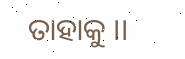ତାହାକୁ ।।